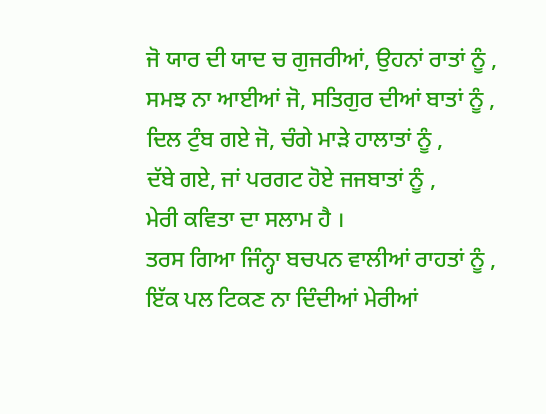ਜੋ ਯਾਰ ਦੀ ਯਾਦ ਚ ਗੁਜਰੀਆਂ, ਉਹਨਾਂ ਰਾਤਾਂ ਨੂੰ ,
ਸਮਝ ਨਾ ਆਈਆਂ ਜੋ, ਸਤਿਗੁਰ ਦੀਆਂ ਬਾਤਾਂ ਨੂੰ ,
ਦਿਲ ਟੁੰਬ ਗਏ ਜੋ, ਚੰਗੇ ਮਾੜੇ ਹਾਲਾਤਾਂ ਨੂੰ ,
ਦੱਬੇ ਗਏ, ਜਾਂ ਪਰਗਟ ਹੋਏ ਜਜਬਾਤਾਂ ਨੂੰ ,
ਮੇਰੀ ਕਵਿਤਾ ਦਾ ਸਲਾਮ ਹੈ ।
ਤਰਸ ਗਿਆ ਜਿੰਨ੍ਹਾ ਬਚਪਨ ਵਾਲੀਆਂ ਰਾਹਤਾਂ ਨੂੰ ,
ਇੱਕ ਪਲ ਟਿਕਣ ਨਾ ਦਿੰਦੀਆਂ ਮੇਰੀਆਂ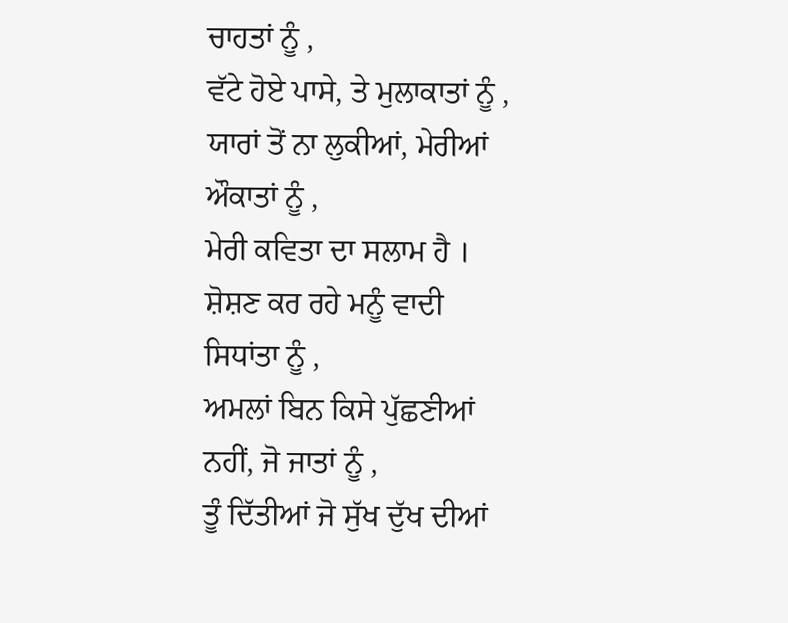ਚਾਹਤਾਂ ਨੂੰ ,
ਵੱਟੇ ਹੋਏ ਪਾਸੇ, ਤੇ ਮੁਲਾਕਾਤਾਂ ਨੂੰ ,
ਯਾਰਾਂ ਤੋਂ ਨਾ ਲੁਕੀਆਂ, ਮੇਰੀਆਂ ਔਕਾਤਾਂ ਨੂੰ ,
ਮੇਰੀ ਕਵਿਤਾ ਦਾ ਸਲਾਮ ਹੈ ।
ਸ਼ੋਸ਼ਣ ਕਰ ਰਹੇ ਮਨੂੰ ਵਾਦੀ ਸਿਧਾਂਤਾ ਨੂੰ ,
ਅਮਲਾਂ ਬਿਨ ਕਿਸੇ ਪੁੱਛਣੀਆਂ ਨਹੀਂ, ਜੋ ਜਾਤਾਂ ਨੂੰ ,
ਤੂੰ ਦਿੱਤੀਆਂ ਜੋ ਸੁੱਖ ਦੁੱਖ ਦੀਆਂ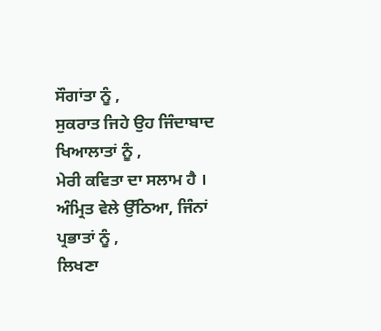ਸੌਗਾਂਤਾ ਨੂੰ ,
ਸੁਕਰਾਤ ਜਿਹੇ ਉਹ ਜਿੰਦਾਬਾਦ ਖਿਆਲਾਤਾਂ ਨੂੰ ,
ਮੇਰੀ ਕਵਿਤਾ ਦਾ ਸਲਾਮ ਹੈ ।
ਅੰਮ੍ਰਿਤ ਵੇਲੇ ਉੱਠਿਆ, ਜਿੰਨਾਂ ਪ੍ਰਭਾਤਾਂ ਨੂੰ ,
ਲਿਖਣਾ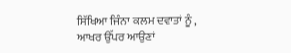ਸਿੱਖਿਆ ਜਿੰਨਾ ਕਲਮ ਦਵਾਤਾਂ ਨੂੰ ,
ਆਖਰ ਉੱਪਰ ਆਉਣਾਂ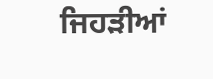ਜਿਹੜੀਆਂ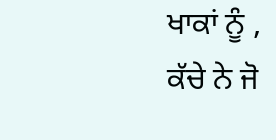ਖਾਕਾਂ ਨੂੰ ,
ਕੱਚੇ ਨੇ ਜੋ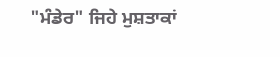"ਮੰਡੇਰ" ਜਿਹੇ ਮੁਸ਼ਤਾਕਾਂ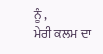ਨੂੰ ,
ਮੇਰੀ ਕਲਮ ਦਾ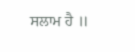ਸਲਾਮ ਹੈ ॥